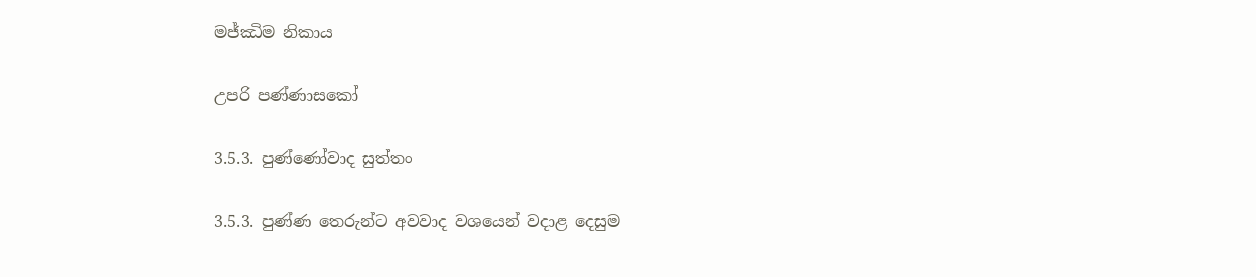මජ්ඣිම නිකාය

උපරි පණ්ණාසකෝ

3.5.3. පුණ්ණෝවාද සුත්තං

3.5.3. පුණ්ණ තෙරුන්ට අවවාද වශයෙන් වදාළ දෙසුම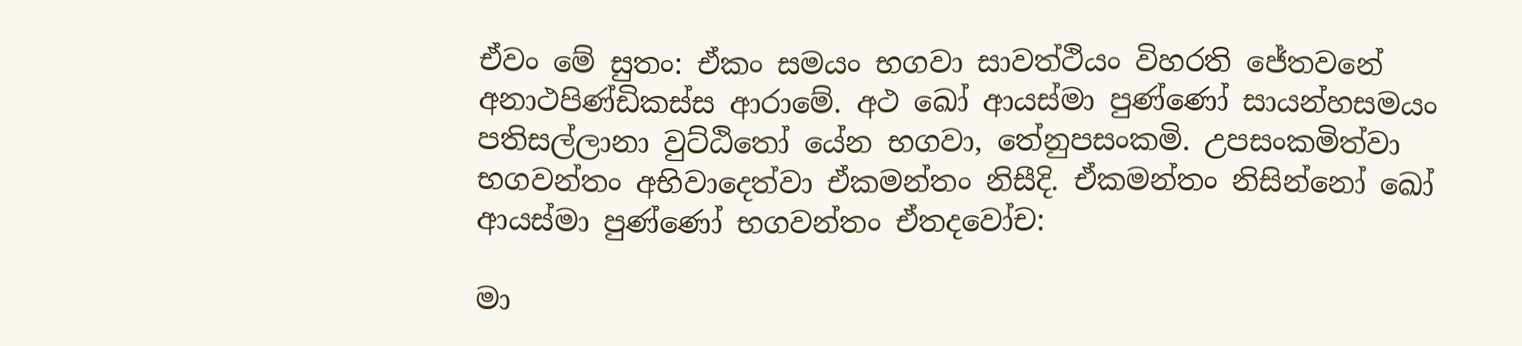ඒවං මේ සුතං: ඒකං සමයං භගවා සාවත්ථියං විහරති ජේතවනේ අනාථපිණ්ඩිකස්ස ආරාමේ. අථ ඛෝ ආයස්මා පුණ්ණෝ සායන්හසමයං පතිසල්ලානා වුට්ඨිතෝ යේන භගවා, තේනුපසංකමි. උපසංකමිත්වා භගවන්තං අභිවාදෙත්වා ඒකමන්තං නිසීදි. ඒකමන්තං නිසින්නෝ ඛෝ ආයස්මා පුණ්ණෝ භගවන්තං ඒතදවෝච:

මා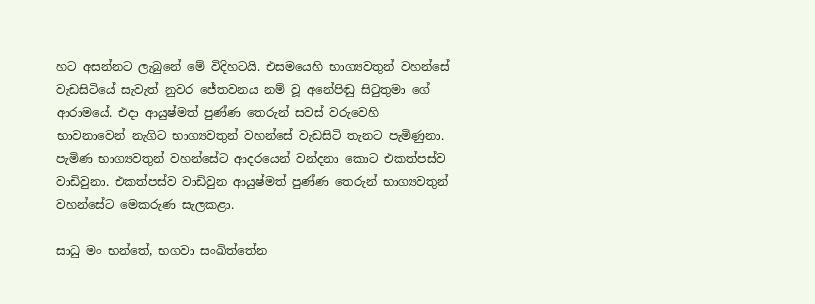හට අසන්නට ලැබුනේ මේ විදිහටයි. එසමයෙහි භාග්‍යවතුන් වහන්සේ වැඩසිටියේ සැවැත් නුවර ජේතවනය නම් වූ අනේපිඬු සිටුතුමා ගේ ආරාමයේ. එදා ආයුෂ්මත් පුණ්ණ තෙරුන් සවස් වරුවෙහි භාවනාවෙන් නැගිට භාග්‍යවතුන් වහන්සේ වැඩසිටි තැනට පැමිණුනා. පැමිණ භාග්‍යවතුන් වහන්සේට ආදරයෙන් වන්දනා කොට එකත්පස්ව වාඩිවුනා. එකත්පස්ව වාඩිවුන ආයුෂ්මත් පුණ්ණ තෙරුන් භාග්‍යවතුන් වහන්සේට මෙකරුණ සැලකළා.

සාධු මං භන්තේ, භගවා සංඛිත්තේන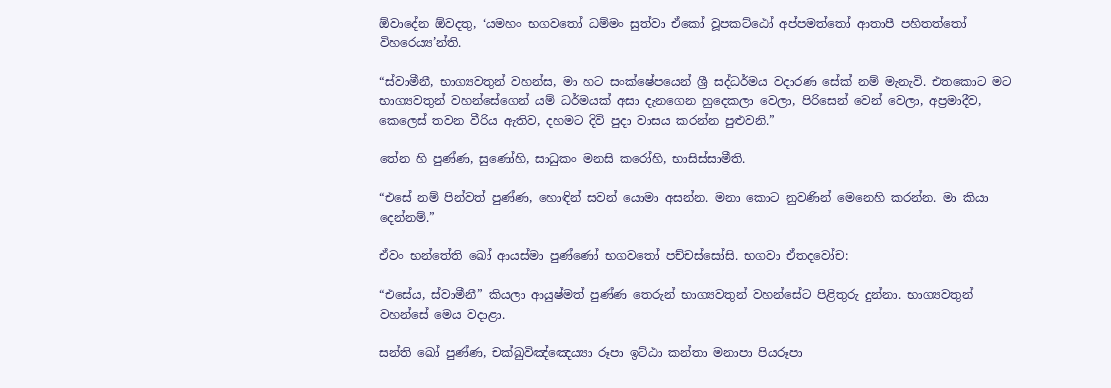ඕවාදේන ඕවදතු, ‘යමහං භගවතෝ ධම්මං සුත්වා ඒකෝ වූපකට්ඨෝ අප්පමත්තෝ ආතාපී පහිතත්තෝ විහරෙය්‍ය’න්ති.

“ස්වාමීනී, භාග්‍යවතුන් වහන්ස, මා හට සංක්ෂේපයෙන් ශ්‍රී සද්ධර්මය වදාරණ සේක් නම් මැනැවි. එතකොට මට භාග්‍යවතුන් වහන්සේගෙන් යම් ධර්මයක් අසා දැනගෙන හුදෙකලා වෙලා, පිරිසෙන් වෙන් වෙලා, අප්‍රමාදීව, කෙලෙස් තවන වීරිය ඇතිව, දහමට දිවි පුදා වාසය කරන්න පුළුවනි.”

තේන හි පුණ්ණ, සුණෝහි, සාධුකං මනසි කරෝහි, භාසිස්සාමීති.

“එසේ නම් පින්වත් පුණ්ණ, හොඳින් සවන් යොමා අසන්න. මනා කොට නුවණින් මෙනෙහි කරන්න. මා කියා දෙන්නම්.”

ඒවං භන්තේති ඛෝ ආයස්මා පුණ්ණෝ භගවතෝ පච්චස්සෝසි. භගවා ඒතදවෝච:

“එසේය, ස්වාමීනී” කියලා ආයුෂ්මත් පුණ්ණ තෙරුන් භාග්‍යවතුන් වහන්සේට පිළිතුරු දුන්නා. භාග්‍යවතුන් වහන්සේ මෙය වදාළා.

සන්ති ඛෝ පුණ්ණ, චක්ඛුවිඤ්ඤෙය්‍යා රූපා ඉට්ඨා කන්තා මනාපා පියරූපා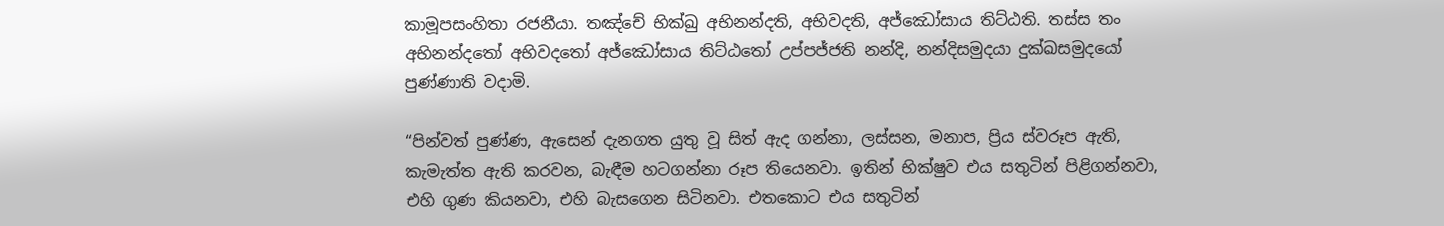කාමූපසංහිතා රජනීයා. තඤ්චේ භික්ඛු අභිනන්දති, අභිවදති, අජ්ඣෝසාය තිට්ඨති. තස්ස තං අභිනන්දතෝ අභිවදතෝ අජ්ඣෝසාය තිට්ඨතෝ උප්පජ්ජති නන්දි, නන්දිසමුදයා දුක්ඛසමුදයෝ පුණ්ණාති වදාමි.

“පින්වත් පුණ්ණ, ඇසෙන් දැනගත යුතු වූ සිත් ඇද ගන්නා, ලස්සන, මනාප, ප්‍රිය ස්වරූප ඇති, කැමැත්ත ඇති කරවන, බැඳීම හටගන්නා රූප තියෙනවා. ඉතින් භික්ෂුව එය සතුටින් පිළිගන්නවා, එහි ගුණ කියනවා, එහි බැසගෙන සිටිනවා. එතකොට එය සතුටින්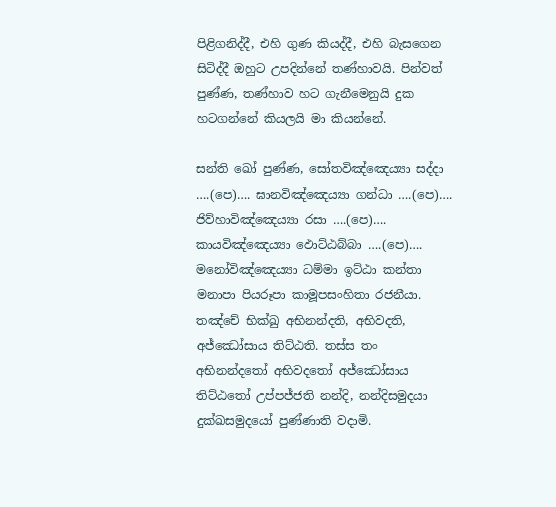පිළිගනිද්දී, එහි ගුණ කියද්දී, එහි බැසගෙන සිටිද්දී ඔහුට උපදින්නේ තණ්හාවයි. පින්වත් පුණ්ණ, තණ්හාව හට ගැනීමෙනුයි දුක හටගන්නේ කියලයි මා කියන්නේ.

සන්ති ඛෝ පුණ්ණ, සෝතවිඤ්ඤෙය්‍යා සද්දා ….(පෙ)…. ඝානවිඤ්ඤෙය්‍යා ගන්ධා ….(පෙ)…. ජිව්හාවිඤ්ඤෙය්‍යා රසා ….(පෙ)…. කායවිඤ්ඤෙය්‍යා ඵොට්ඨබ්බා ….(පෙ)…. මනෝවිඤ්ඤෙය්‍යා ධම්මා ඉට්ඨා කන්තා මනාපා පියරූපා කාමූපසංහිතා රජනීයා. තඤ්චේ භික්ඛු අභිනන්දති, අභිවදති, අජ්ඣෝසාය තිට්ඨති. තස්ස තං අභිනන්දතෝ අභිවදතෝ අජ්ඣෝසාය තිට්ඨතෝ උප්පජ්ජති නන්දි, නන්දිසමුදයා දුක්ඛසමුදයෝ පුණ්ණාති වදාමි.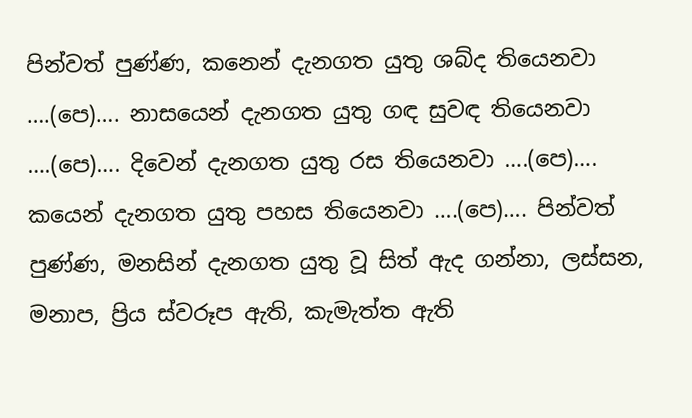පින්වත් පුණ්ණ, කනෙන් දැනගත යුතු ශබ්ද තියෙනවා ….(පෙ)…. නාසයෙන් දැනගත යුතු ගඳ සුවඳ තියෙනවා ….(පෙ)…. දිවෙන් දැනගත යුතු රස තියෙනවා ….(පෙ)…. කයෙන් දැනගත යුතු පහස තියෙනවා ….(පෙ)…. පින්වත් පුණ්ණ, මනසින් දැනගත යුතු වූ සිත් ඇද ගන්නා, ලස්සන, මනාප, ප්‍රිය ස්වරූප ඇති, කැමැත්ත ඇති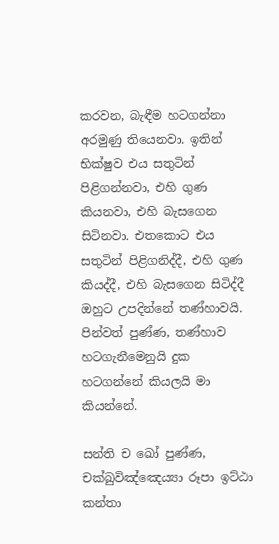කරවන, බැඳීම හටගන්නා අරමුණු තියෙනවා. ඉතින් භික්ෂුව එය සතුටින් පිළිගන්නවා, එහි ගුණ කියනවා, එහි බැසගෙන සිටිනවා. එතකොට එය සතුටින් පිළිගනිද්දී, එහි ගුණ කියද්දී, එහි බැසගෙන සිටිද්දී ඔහුට උපදින්නේ තණ්හාවයි. පින්වත් පුණ්ණ, තණ්හාව හටගැනීමෙනුයි දුක හටගන්නේ කියලයි මා කියන්නේ.

සන්ති ච ඛෝ පුණ්ණ, චක්ඛුවිඤ්ඤෙය්‍යා රූපා ඉට්ඨා කන්තා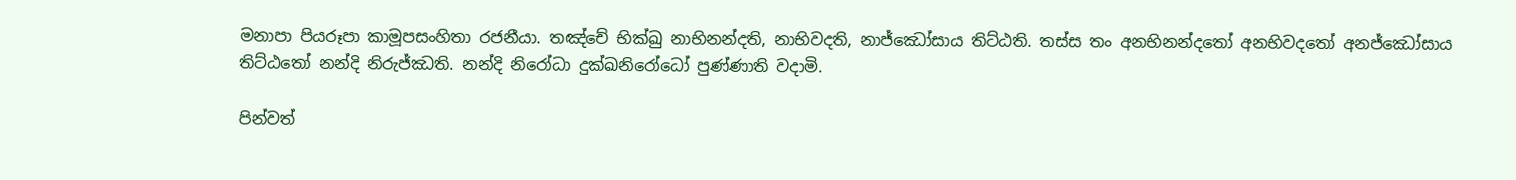මනාපා පියරූපා කාමූපසංහිතා රජනීයා. තඤ්චේ භික්ඛු නාභිනන්දති, නාභිවදති, නාජ්ඣෝසාය තිට්ඨති. තස්ස තං අනභිනන්දතෝ අනභිවදතෝ අනජ්ඣෝසාය තිට්ඨතෝ නන්දි නිරුජ්ඣති. නන්දි නිරෝධා දුක්ඛනිරෝධෝ පුණ්ණාති වදාමි.

පින්වත්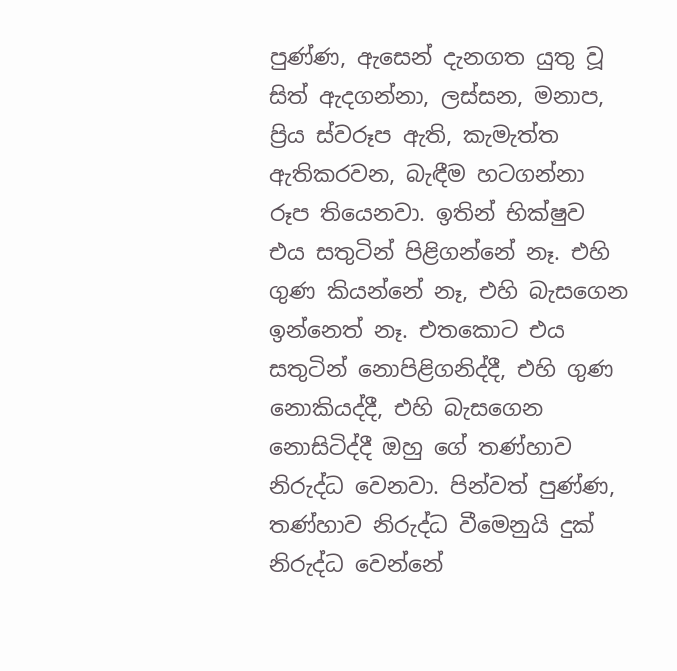පුණ්ණ, ඇසෙන් දැනගත යුතු වූ සිත් ඇදගන්නා, ලස්සන, මනාප, ප්‍රිය ස්වරූප ඇති, කැමැත්ත ඇතිකරවන, බැඳීම හටගන්නා රූප තියෙනවා. ඉතින් භික්ෂුව එය සතුටින් පිළිගන්නේ නෑ. එහි ගුණ කියන්නේ නෑ, එහි බැසගෙන ඉන්නෙත් නෑ. එතකොට එය සතුටින් නොපිළිගනිද්දී, එහි ගුණ නොකියද්දී, එහි බැසගෙන නොසිටිද්දී ඔහු ගේ තණ්හාව නිරුද්ධ වෙනවා. පින්වත් පුණ්ණ, තණ්හාව නිරුද්ධ වීමෙනුයි දුක් නිරුද්ධ වෙන්නේ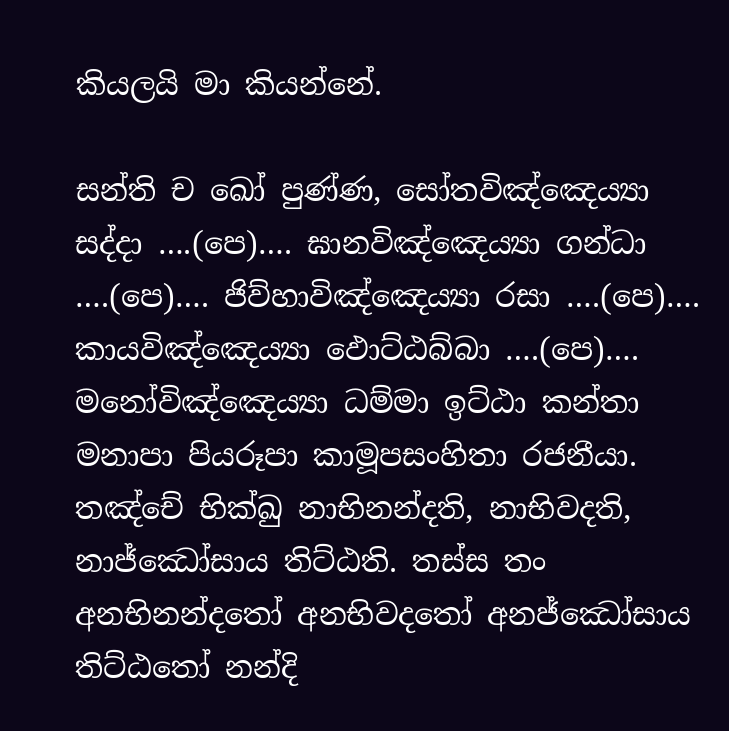කියලයි මා කියන්නේ.

සන්ති ච ඛෝ පුණ්ණ, සෝතවිඤ්ඤෙය්‍යා සද්දා ….(පෙ)…. ඝානවිඤ්ඤෙය්‍යා ගන්ධා ….(පෙ)…. ජිව්හාවිඤ්ඤෙය්‍යා රසා ….(පෙ)…. කායවිඤ්ඤෙය්‍යා ඵොට්ඨබ්බා ….(පෙ)…. මනෝවිඤ්ඤෙය්‍යා ධම්මා ඉට්ඨා කන්තා මනාපා පියරූපා කාමූපසංහිතා රජනීයා. තඤ්චේ භික්ඛු නාභිනන්දති, නාභිවදති, නාජ්ඣෝසාය තිට්ඨති. තස්ස තං අනභිනන්දතෝ අනභිවදතෝ අනජ්ඣෝසාය තිට්ඨතෝ නන්දි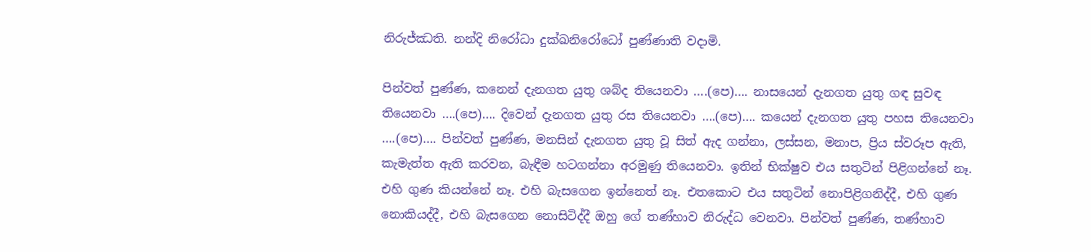නිරුජ්ඣති. නන්දි නිරෝධා දුක්ඛනිරෝධෝ පුණ්ණාති වදාමි.

පින්වත් පුණ්ණ, කනෙන් දැනගත යුතු ශබ්ද තියෙනවා ….(පෙ)…. නාසයෙන් දැනගත යුතු ගඳ සුවඳ තියෙනවා ….(පෙ)…. දිවෙන් දැනගත යුතු රස තියෙනවා ….(පෙ)…. කයෙන් දැනගත යුතු පහස තියෙනවා ….(පෙ)…. පින්වත් පුණ්ණ, මනසින් දැනගත යුතු වූ සිත් ඇද ගන්නා, ලස්සන, මනාප, ප්‍රිය ස්වරූප ඇති, කැමැත්ත ඇති කරවන, බැඳීම හටගන්නා අරමුණු තියෙනවා. ඉතින් භික්ෂුව එය සතුටින් පිළිගන්නේ නෑ. එහි ගුණ කියන්නේ නෑ. එහි බැසගෙන ඉන්නෙත් නෑ. එතකොට එය සතුටින් නොපිළිගනිද්දී, එහි ගුණ නොකියද්දී, එහි බැසගෙන නොසිටිද්දී ඔහු ගේ තණ්හාව නිරුද්ධ වෙනවා. පින්වත් පුණ්ණ, තණ්හාව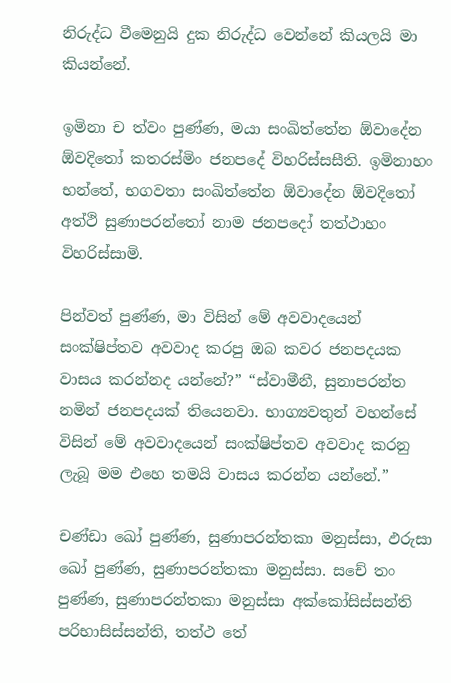නිරුද්ධ වීමෙනුයි දුක නිරුද්ධ වෙන්නේ කියලයි මා කියන්නේ.

ඉමිනා ච ත්වං පුණ්ණ, මයා සංඛිත්තේන ඕවාදේන ඕවදිතෝ කතරස්මිං ජනපදේ විහරිස්සසීති. ඉමිනාහං භන්තේ, භගවතා සංඛිත්තේන ඕවාදේන ඕවදිතෝ අත්ථි සුණාපරන්තෝ නාම ජනපදෝ තත්ථාහං විහරිස්සාමි.

පින්වත් පුණ්ණ, මා විසින් මේ අවවාදයෙන් සංක්ෂිප්තව අවවාද කරපු ඔබ කවර ජනපදයක වාසය කරන්නද යන්නේ?” “ස්වාමීනී, සුනාපරන්ත නමින් ජනපදයක් තියෙනවා. භාග්‍යවතුන් වහන්සේ විසින් මේ අවවාදයෙන් සංක්ෂිප්තව අවවාද කරනු ලැබූ මම එහෙ තමයි වාසය කරන්න යන්නේ.”

චණ්ඩා ඛෝ පුණ්ණ, සුණාපරන්තකා මනුස්සා, ඵරුසා ඛෝ පුණ්ණ, සුණාපරන්තකා මනුස්සා. සචේ තං පුණ්ණ, සුණාපරන්තකා මනුස්සා අක්කෝසිස්සන්ති පරිභාසිස්සන්ති, තත්ථ තේ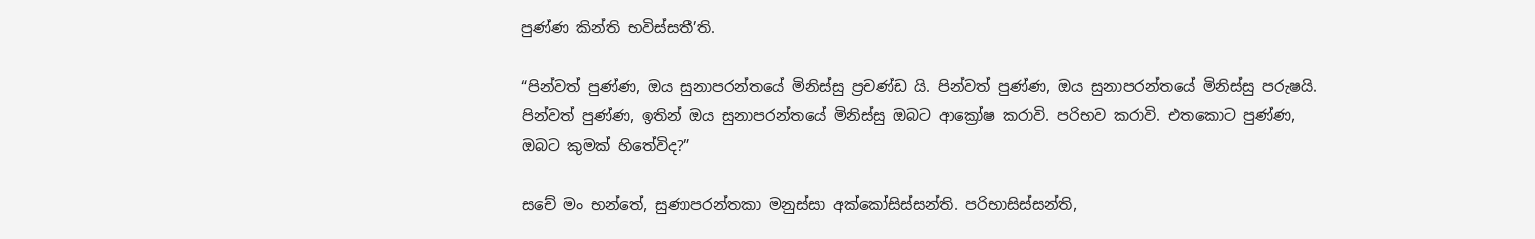පුණ්ණ කින්ති භවිස්සතී’ති.

“පින්වත් පුණ්ණ, ඔය සුනාපරන්තයේ මිනිස්සු ප්‍රචණ්ඩ යි. පින්වත් පුණ්ණ, ඔය සුනාපරන්තයේ මිනිස්සු පරුෂයි. පින්වත් පුණ්ණ, ඉතින් ඔය සුනාපරන්තයේ මිනිස්සු ඔබට ආක්‍රෝෂ කරාවි. පරිභව කරාවි. එතකොට පුණ්ණ, ඔබට කුමක් හිතේවිද?”

සචේ මං භන්තේ, සුණාපරන්තකා මනුස්සා අක්කෝසිස්සන්ති. පරිභාසිස්සන්ති,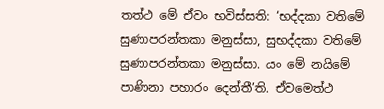තත්ථ මේ ඒවං භවිස්සති: ‘භද්දකා වතිමේ සුණාපරන්තකා මනුස්සා, සුභද්දකා වතිමේ සුණාපරන්තකා මනුස්සා. යං මේ නයිමේ පාණිනා පහාරං දෙන්තී’ති. ඒවමෙත්ථ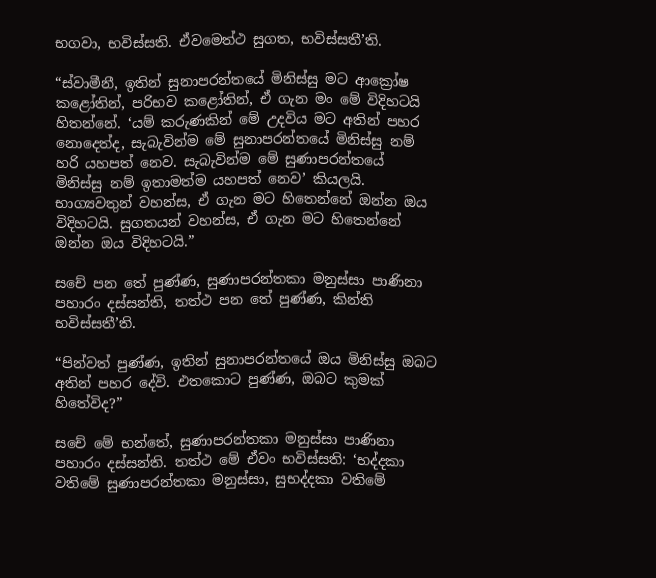භගවා, භවිස්සති. ඒවමෙත්ථ සුගත, භවිස්සතී’ති.

“ස්වාමීනී, ඉතින් සුනාපරන්තයේ මිනිස්සු මට ආක්‍රෝෂ කළෝතින්, පරිභව කළෝතින්, ඒ ගැන මං මේ විදිහටයි හිතන්නේ. ‘යම් කරුණකින් මේ උදවිය මට අතින් පහර නොදෙත්ද, සැබැවින්ම මේ සුනාපරන්තයේ මිනිස්සු නම් හරි යහපත් නෙව. සැබැවින්ම මේ සුණාපරන්තයේ මිනිස්සු නම් ඉතාමත්ම යහපත් නෙව’ කියලයි. භාග්‍යවතුන් වහන්ස, ඒ ගැන මට හිතෙන්නේ ඔන්න ඔය විදිහටයි. සුගතයන් වහන්ස, ඒ ගැන මට හිතෙන්නේ ඔන්න ඔය විදිහටයි.”

සචේ පන තේ පුණ්ණ, සුණාපරන්තකා මනුස්සා පාණිනා පහාරං දස්සන්ති, තත්ථ පන තේ පුණ්ණ, කින්ති භවිස්සතී’ති.

“පින්වත් පුණ්ණ, ඉතින් සුනාපරන්තයේ ඔය මිනිස්සු ඔබට අතින් පහර දේවි. එතකොට පුණ්ණ, ඔබට කුමක් හිතේවිද?”

සචේ මේ භන්තේ, සුණාපරන්තකා මනුස්සා පාණිනා පහාරං දස්සන්ති. තත්ථ මේ ඒවං භවිස්සති: ‘භද්දකා වතිමේ සුණාපරන්තකා මනුස්සා, සුභද්දකා වතිමේ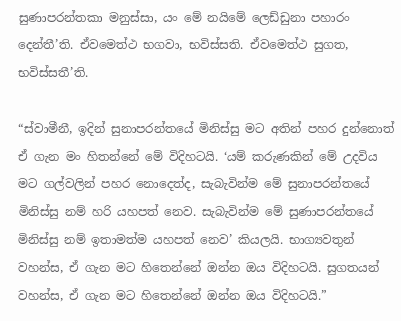සුණාපරන්තකා මනුස්සා, යං මේ නයිමේ ලෙඩ්ඩුනා පහාරං දෙන්තී’ති. ඒවමෙත්ථ භගවා, භවිස්සති. ඒවමෙත්ථ සුගත, භවිස්සතී’ති.

“ස්වාමීනී, ඉදින් සුනාපරන්තයේ මිනිස්සු මට අතින් පහර දුන්නොත් ඒ ගැන මං හිතන්නේ මේ විදිහටයි. ‘යම් කරුණකින් මේ උදවිය මට ගල්වලින් පහර නොදෙත්ද, සැබැවින්ම මේ සුනාපරන්තයේ මිනිස්සු නම් හරි යහපත් නෙව. සැබැවින්ම මේ සුණාපරන්තයේ මිනිස්සු නම් ඉතාමත්ම යහපත් නෙව’ කියලයි. භාග්‍යවතුන් වහන්ස, ඒ ගැන මට හිතෙන්නේ ඔන්න ඔය විදිහටයි. සුගතයන් වහන්ස, ඒ ගැන මට හිතෙන්නේ ඔන්න ඔය විදිහටයි.”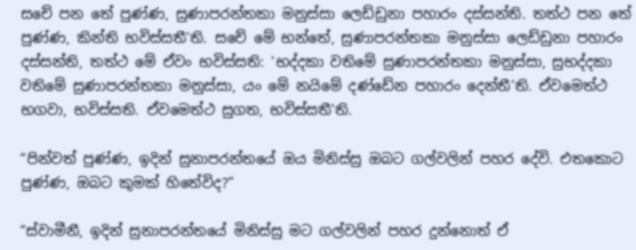සචේ පන තේ පුණ්ණ, සුණාපරන්තකා මනුස්සා ලෙඩ්ඩුනා පහාරං දස්සන්ති. තත්ථ පන තේ පුණ්ණ, කින්ති භවිස්සතී’ති. සචේ මේ භන්තේ, සුණාපරන්තකා මනුස්සා ලෙඩ්ඩුනා පහාරං දස්සන්ති, තත්ථ මේ ඒවං භවිස්සති: ‘භද්දකා වතිමේ සුණාපරන්තකා මනුස්සා, සුභද්දකා වතිමේ සුණාපරන්තකා මනුස්සා, යං මේ නයිමේ දණ්ඩේන පහාරං දෙන්තී’ති. ඒවමෙත්ථ භගවා, භවිස්සති. ඒවමෙත්ථ සුගත, භවිස්සතී’ති.

“පින්වත් පුණ්ණ, ඉදින් සුනාපරන්තයේ ඔය මිනිස්සු ඔබට ගල්වලින් පහර දේවි. එතකොට පුණ්ණ, ඔබට කුමක් හිතේවිද?”

“ස්වාමීනී, ඉදින් සුනාපරන්තයේ මිනිස්සු මට ගල්වලින් පහර දුන්නොත් ඒ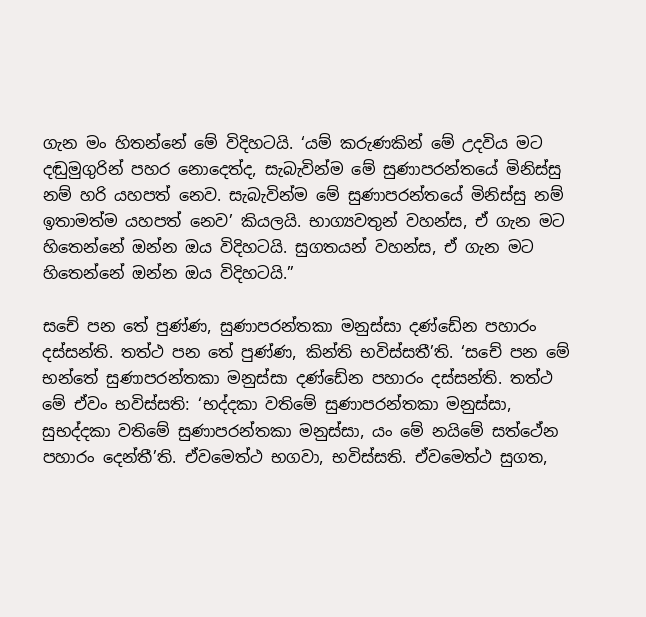ගැන මං හිතන්නේ මේ විදිහටයි. ‘යම් කරුණකින් මේ උදවිය මට දඬුමුගුරින් පහර නොදෙත්ද, සැබැවින්ම මේ සුණාපරන්තයේ මිනිස්සු නම් හරි යහපත් නෙව. සැබැවින්ම මේ සුණාපරන්තයේ මිනිස්සු නම් ඉතාමත්ම යහපත් නෙව’ කියලයි. භාග්‍යවතුන් වහන්ස, ඒ ගැන මට හිතෙන්නේ ඔන්න ඔය විදිහටයි. සුගතයන් වහන්ස, ඒ ගැන මට හිතෙන්නේ ඔන්න ඔය විදිහටයි.”

සචේ පන තේ පුණ්ණ, සුණාපරන්තකා මනුස්සා දණ්ඩේන පහාරං දස්සන්ති. තත්ථ පන තේ පුණ්ණ, කින්ති භවිස්සතී’ති. ‘සචේ පන මේ භන්තේ සුණාපරන්තකා මනුස්සා දණ්ඩේන පහාරං දස්සන්ති. තත්ථ මේ ඒවං භවිස්සති: ‘භද්දකා වතිමේ සුණාපරන්තකා මනුස්සා, සුභද්දකා වතිමේ සුණාපරන්තකා මනුස්සා, යං මේ නයිමේ සත්ථේන පහාරං දෙන්තී’ති. ඒවමෙත්ථ භගවා, භවිස්සති. ඒවමෙත්ථ සුගත,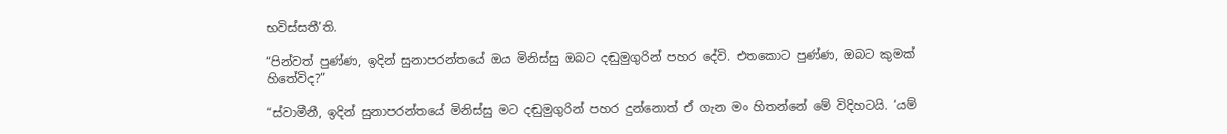භවිස්සතී’ති.

“පින්වත් පුණ්ණ, ඉදින් සුනාපරන්තයේ ඔය මිනිස්සු ඔබට දඬුමුගුරින් පහර දේවි. එතකොට පුණ්ණ, ඔබට කුමක් හිතේවිද?”

“ස්වාමීනී, ඉදින් සුනාපරන්තයේ මිනිස්සු මට දඬුමුගුරින් පහර දුන්නොත් ඒ ගැන මං හිතන්නේ මේ විදිහටයි. ‘යම්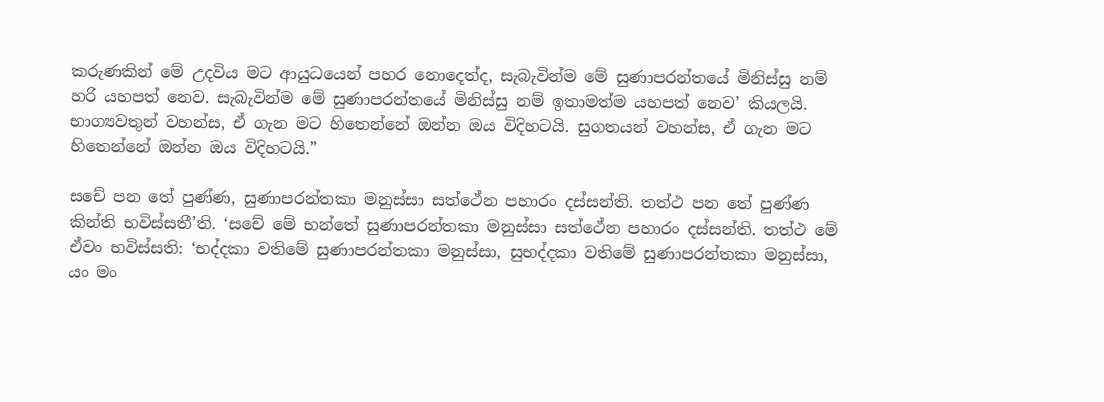කරුණකින් මේ උදවිය මට ආයුධයෙන් පහර නොදෙත්ද, සැබැවින්ම මේ සුණාපරන්තයේ මිනිස්සු නම් හරි යහපත් නෙව. සැබැවින්ම මේ සුණාපරන්තයේ මිනිස්සු නම් ඉතාමත්ම යහපත් නෙව’ කියලයි. භාග්‍යවතුන් වහන්ස, ඒ ගැන මට හිතෙන්නේ ඔන්න ඔය විදිහටයි. සුගතයන් වහන්ස, ඒ ගැන මට හිතෙන්නේ ඔන්න ඔය විදිහටයි.”

සචේ පන තේ පුණ්ණ, සුණාපරන්තකා මනුස්සා සත්ථේන පහාරං දස්සන්ති. තත්ථ පන තේ පුණ්ණ කින්ති භවිස්සතී’ති. ‘සචේ මේ භන්තේ සුණාපරන්තකා මනුස්සා සත්ථේන පහාරං දස්සන්ති. තත්ථ මේ ඒවං භවිස්සති: ‘භද්දකා වතිමේ සුණාපරන්තකා මනුස්සා, සුභද්දකා වතිමේ සුණාපරන්තකා මනුස්සා, යං මං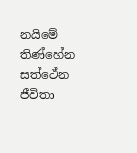නයිමේ තිණ්හේන සත්ථේන ජීවිතා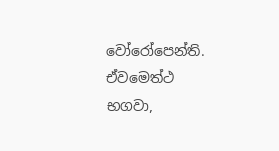වෝරෝපෙන්ති. ඒවමෙත්ථ භගවා,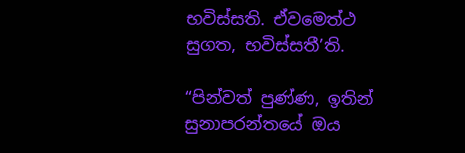භවිස්සති. ඒවමෙත්ථ සුගත, භවිස්සතී’ති.

“පින්වත් පුණ්ණ, ඉතින් සුනාපරන්තයේ ඔය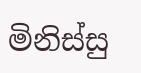මිනිස්සු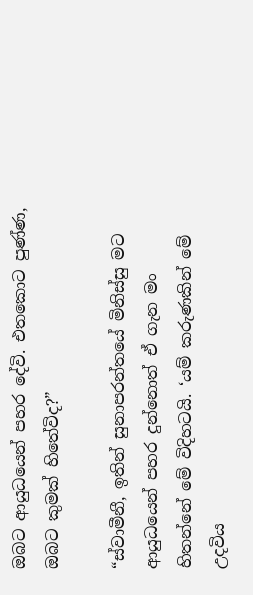ඔබට ආයුධයෙන් පහර දේවි. එතකොට පුණ්ණ, ඔබට කුමක් හිතේවිද?”

“ස්වාමීනී, ඉතින් සුනාපරන්තයේ මිනිස්සු මට ආයුධයෙන් පහර දුන්නොත් ඒ ගැන මං හිතන්නේ මේ විදිහටයි. ‘යම් කරුණකින් මේ උදවිය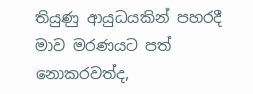තියුණු ආයුධයකින් පහරදී මාව මරණයට පත් නොකරවත්ද,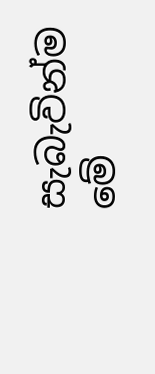සැබැවින්ම මේ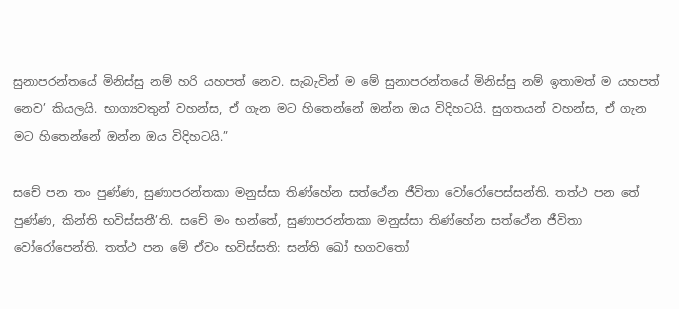සුනාපරන්තයේ මිනිස්සු නම් හරි යහපත් නෙව. සැබැවින් ම මේ සුනාපරන්තයේ මිනිස්සු නම් ඉතාමත් ම යහපත් නෙව’ කියලයි. භාග්‍යවතුන් වහන්ස, ඒ ගැන මට හිතෙන්නේ ඔන්න ඔය විදිහටයි. සුගතයන් වහන්ස, ඒ ගැන මට හිතෙන්නේ ඔන්න ඔය විදිහටයි.”

සචේ පන තං පුණ්ණ, සුණාපරන්තකා මනුස්සා තිණ්හේන සත්ථේන ජීවිතා වෝරෝපෙස්සන්ති. තත්ථ පන තේ පුණ්ණ, කින්ති භවිස්සතී’ති. සචේ මං භන්තේ, සුණාපරන්තකා මනුස්සා තිණ්හේන සත්ථේන ජීවිතා වෝරෝපෙන්ති. තත්ථ පන මේ ඒවං භවිස්සති: සන්ති ඛෝ භගවතෝ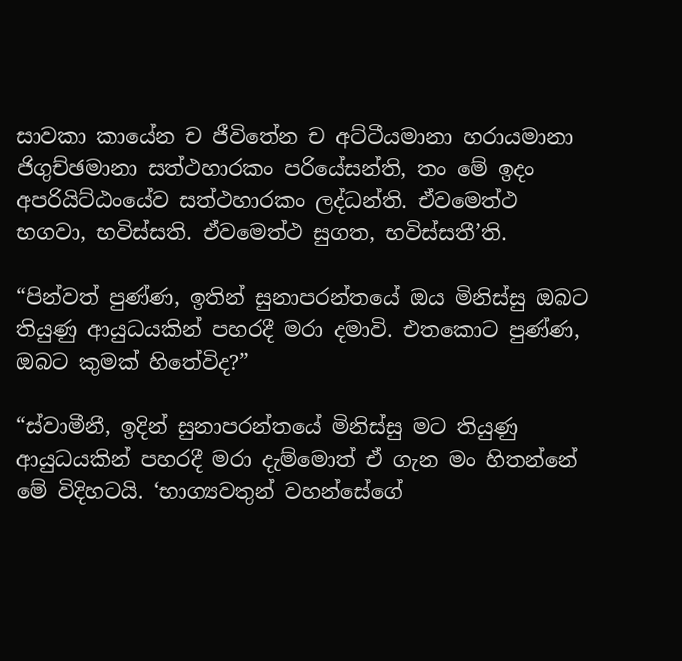සාවකා කායේන ච ජීවිතේන ච අට්ටීයමානා හරායමානා ජිගුච්ඡමානා සත්ථහාරකං පරියේසන්ති, තං මේ ඉදං අපරියිට්ඨංයේව සත්ථහාරකං ලද්ධන්ති. ඒවමෙත්ථ භගවා, භවිස්සති. ඒවමෙත්ථ සුගත, භවිස්සතී’ති.

“පින්වත් පුණ්ණ, ඉතින් සුනාපරන්තයේ ඔය මිනිස්සු ඔබට තියුණු ආයුධයකින් පහරදී මරා දමාවි. එතකොට පුණ්ණ, ඔබට කුමක් හිතේවිද?”

“ස්වාමීනී, ඉදින් සුනාපරන්තයේ මිනිස්සු මට තියුණු ආයුධයකින් පහරදී මරා දැම්මොත් ඒ ගැන මං හිතන්නේ මේ විදිහටයි. ‘භාග්‍යවතුන් වහන්සේගේ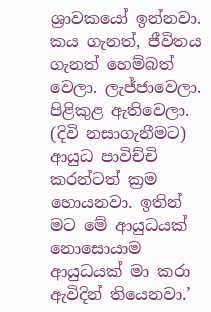ශ්‍රාවකයෝ ඉන්නවා. කය ගැනත්, ජීවිතය ගැනත් හෙම්බත් වෙලා. ලැජ්ජාවෙලා. පිළිකුළ ඇතිවෙලා. (දිවි නසාගැනීමට) ආයුධ පාවිච්චි කරන්ටත් ක්‍රම හොයනවා. ඉතින් මට මේ ආයුධයක් නොසොයාම ආයුධයක් මා කරා ඇවිදින් තියෙනවා.’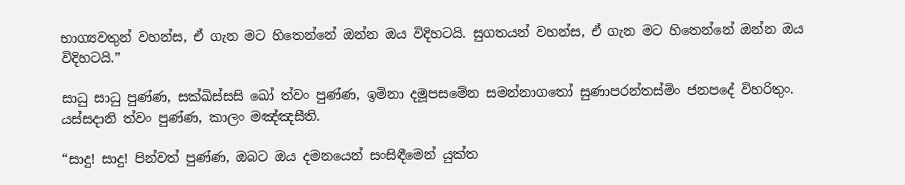භාග්‍යවතුන් වහන්ස, ඒ ගැන මට හිතෙන්නේ ඔන්න ඔය විදිහටයි. සුගතයන් වහන්ස, ඒ ගැන මට හිතෙන්නේ ඔන්න ඔය විදිහටයි.”

සාධු සාධු පුණ්ණ, සක්ඛිස්සසි ඛෝ ත්වං පුණ්ණ, ඉමිනා දමූපසමේන සමන්නාගතෝ සුණාපරන්තස්මිං ජනපදේ විහරිතුං. යස්සදානි ත්වං පුණ්ණ, කාලං මඤ්ඤසීති.

“සාදු! සාදු! පින්වත් පුණ්ණ, ඔබට ඔය දමනයෙන් සංසිඳීමෙන් යුක්ත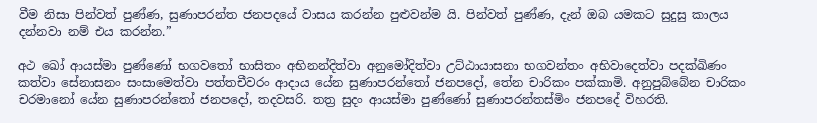වීම නිසා පින්වත් පුණ්ණ, සුණාපරන්ත ජනපදයේ වාසය කරන්න පුළුවන්ම යි. පින්වත් පුණ්ණ, දැන් ඔබ යමකට සුදුසු කාලය දන්නවා නම් එය කරන්න.”

අථ ඛෝ ආයස්මා පුණ්ණෝ භගවතෝ භාසිතං අභිනන්දිත්වා අනුමෝදිත්වා උට්ඨායාසනා භගවන්තං අභිවාදෙත්වා පදක්ඛිණං කත්වා සේනාසනං සංසාමෙත්වා පත්තචීවරං ආදාය යේන සුණාපරන්තෝ ජනපදෝ, තේන චාරිකං පක්කාමි. අනුපුබ්බේන චාරිකං චරමානෝ යේන සුණාපරන්තෝ ජනපදෝ, තදවසරි. තත්‍ර සුදං ආයස්මා පුණ්ණෝ සුණාපරන්තස්මිං ජනපදේ විහරති.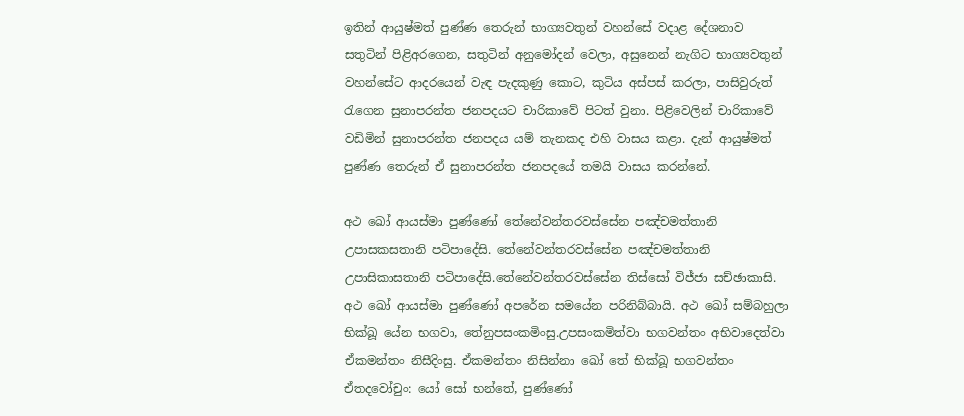ඉතින් ආයුෂ්මත් පුණ්ණ තෙරුන් භාග්‍යවතුන් වහන්සේ වදාළ දේශනාව සතුටින් පිළිඅරගෙන, සතුටින් අනුමෝදන් වෙලා, අසුනෙන් නැගිට භාග්‍යවතුන් වහන්සේට ආදරයෙන් වැඳ පැදකුණු කොට, කුටිය අස්පස් කරලා, පාසිවුරුත් රැගෙන සුනාපරන්ත ජනපදයට චාරිකාවේ පිටත් වුනා. පිළිවෙලින් චාරිකාවේ වඩිමින් සුනාපරන්ත ජනපදය යම් තැනකද එහි වාසය කළා. දැන් ආයුෂ්මත් පුණ්ණ තෙරුන් ඒ සුනාපරන්ත ජනපදයේ තමයි වාසය කරන්නේ.

අථ ඛෝ ආයස්මා පුණ්ණෝ තේනේවන්තරවස්සේන පඤ්චමත්තානි උපාසකසතානි පටිපාදේසි. තේනේවන්තරවස්සේන පඤ්චමත්තානි උපාසිකාසතානි පටිපාදේසි.තේනේවන්තරවස්සේන තිස්සෝ විජ්ජා සච්ඡාකාසි. අථ ඛෝ ආයස්මා පුණ්ණෝ අපරේන සමයේන පරිනිබ්බායි. අථ ඛෝ සම්බහුලා භික්ඛූ යේන භගවා, තේනුපසංකමිංසු.උපසංකමිත්වා භගවන්තං අභිවාදෙත්වා ඒකමන්තං නිසීදිංසු. ඒකමන්තං නිසින්නා ඛෝ තේ භික්ඛූ භගවන්තං ඒතදවෝචුං: යෝ සෝ භන්තේ, පුණ්ණෝ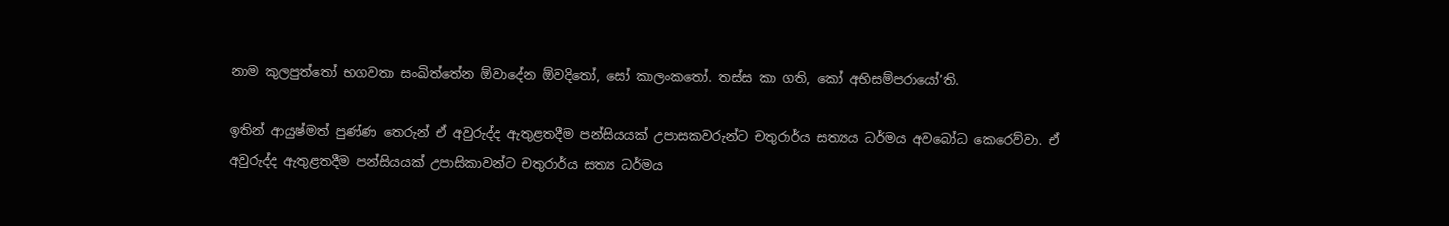නාම කුලපුත්තෝ භගවතා සංඛිත්තේන ඕවාදේන ඕවදිතෝ, සෝ කාලංකතෝ. තස්ස කා ගති, කෝ අභිසම්පරායෝ’ති.

ඉතින් ආයුෂ්මත් පුණ්ණ තෙරුන් ඒ අවුරුද්ද ඇතුළතදීම පන්සියයක් උපාසකවරුන්ට චතුරාර්ය සත්‍යය ධර්මය අවබෝධ කෙරෙව්වා. ඒ අවුරුද්ද ඇතුළතදීම පන්සියයක් උපාසිකාවන්ට චතුරාර්ය සත්‍ය ධර්මය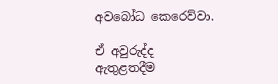අවබෝධ කෙරෙව්වා.

ඒ අවුරුද්ද ඇතුළතදීම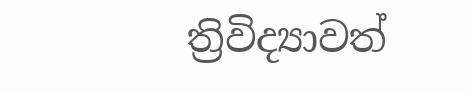ත්‍රිවිද්‍යාවත්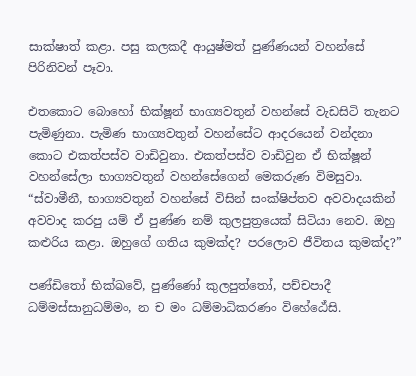සාක්ෂාත් කළා. පසු කලකදී ආයුෂ්මත් පුණ්ණයන් වහන්සේ පිරිනිවන් පෑවා.

එතකොට බොහෝ භික්ෂූන් භාග්‍යවතුන් වහන්සේ වැඩසිටි තැනට පැමිණුනා. පැමිණ භාග්‍යවතුන් වහන්සේට ආදරයෙන් වන්දනා කොට එකත්පස්ව වාඩිවුනා. එකත්පස්ව වාඩිවුන ඒ භික්ෂූන් වහන්සේලා භාග්‍යවතුන් වහන්සේගෙන් මෙකරුණ විමසුවා. “ස්වාමීනී, භාග්‍යවතුන් වහන්සේ විසින් සංක්ෂිප්තව අවවාදයකින් අවවාද කරපු යම් ඒ පුණ්ණ නම් කුලපුත්‍රයෙක් සිටියා නෙව. ඔහු කළුරිය කළා. ඔහුගේ ගතිය කුමක්ද? පරලොව ජීවිතය කුමක්ද?”

පණ්ඩිතෝ භික්ඛවේ, පුණ්ණෝ කුලපුත්තෝ, පච්චපාදී ධම්මස්සානුධම්මං, න ච මං ධම්මාධිකරණං විහේඨේසි.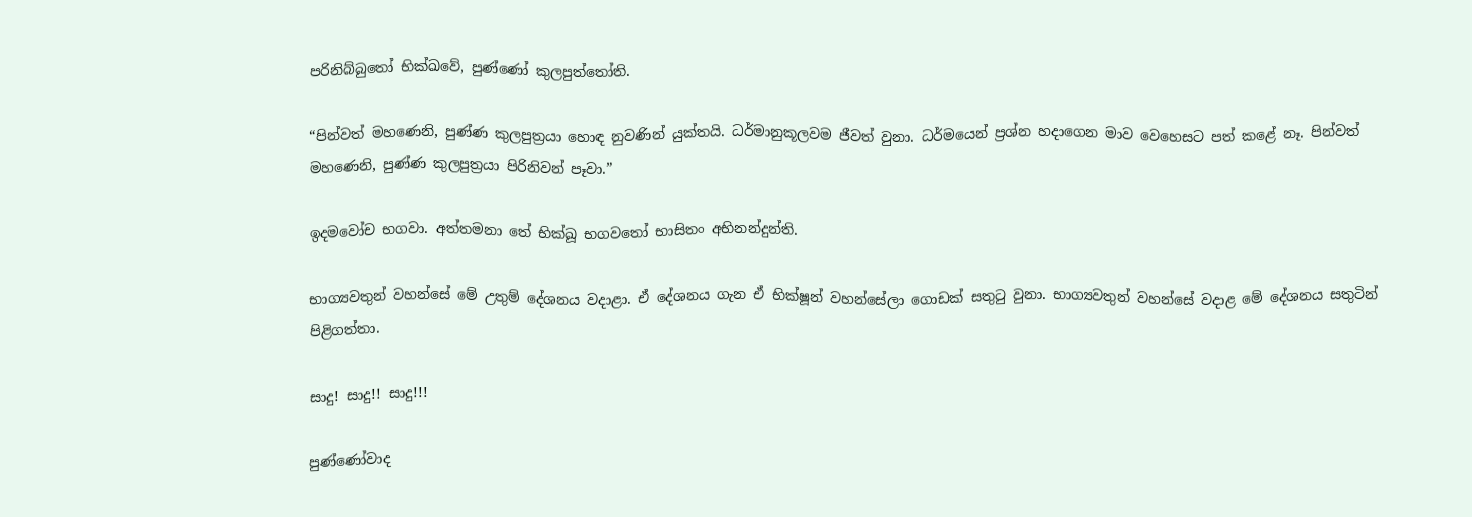පරිනිබ්බුතෝ භික්ඛවේ, පුණ්ණෝ කුලපුත්තෝති.

“පින්වත් මහණෙනි, පුණ්ණ කුලපුත්‍රයා හොඳ නුවණින් යුක්තයි. ධර්මානුකූලවම ජීවත් වුනා. ධර්මයෙන් ප්‍රශ්න හදාගෙන මාව වෙහෙසට පත් කළේ නෑ. පින්වත් මහණෙනි, පුණ්ණ කුලපුත්‍රයා පිරිනිවන් පෑවා.”

ඉදමවෝච භගවා. අත්තමනා තේ භික්ඛූ භගවතෝ භාසිතං අභිනන්දුන්ති.

භාග්‍යවතුන් වහන්සේ මේ උතුම් දේශනය වදාළා. ඒ දේශනය ගැන ඒ භික්ෂූන් වහන්සේලා ගොඩක් සතුටු වුනා. භාග්‍යවතුන් වහන්සේ වදාළ මේ දේශනය සතුටින් පිළිගත්තා.

සාදු! සාදු!! සාදු!!!

පුණ්ණෝවාද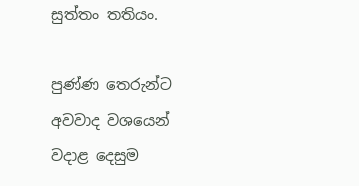සුත්තං තතියං.

පුණ්ණ තෙරුන්ට අවවාද වශයෙන් වදාළ දෙසුම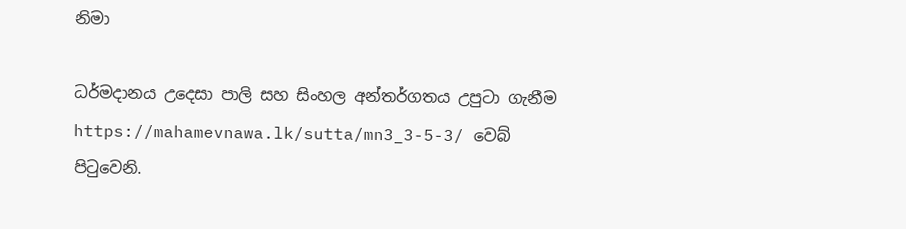නිමා

ධර්මදානය උදෙසා පාලි සහ සිංහල අන්තර්ගතය උපුටා ගැනීම https://mahamevnawa.lk/sutta/mn3_3-5-3/ වෙබ් පිටුවෙනි.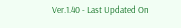Ver.1.40 - Last Updated On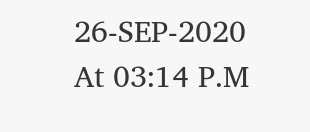26-SEP-2020 At 03:14 P.M